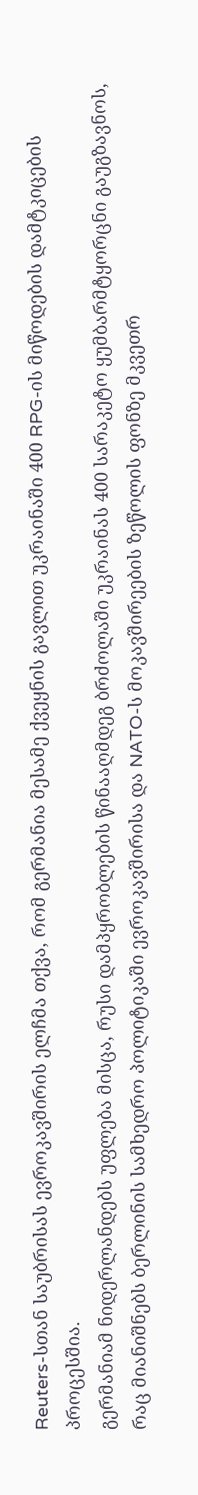Reuters-სთან საუბრისას ევროკავშირის ელჩმა თქვა, რომ გერმანია მესამე ქვეყნის გავლით უკრაინაში 400 RPG-ის მიწოდების დამტკიცების პროცესშია.
გერმანიამ ნიდერლანდებს უფლება მისცა, რუსი დამპყრობლების წინააღმდეგ ბრძოლაში უკრაინას 400 სარაკეტო ყუმბარმტყორცნი გაუგზავნოს, რაც მიანიშნებს ბერლინის სამხედრო პოლიტიკაში ევროკავშირისა და NATO-ს მოკავშირეების ზეწოლის ფონზე მკვეთრ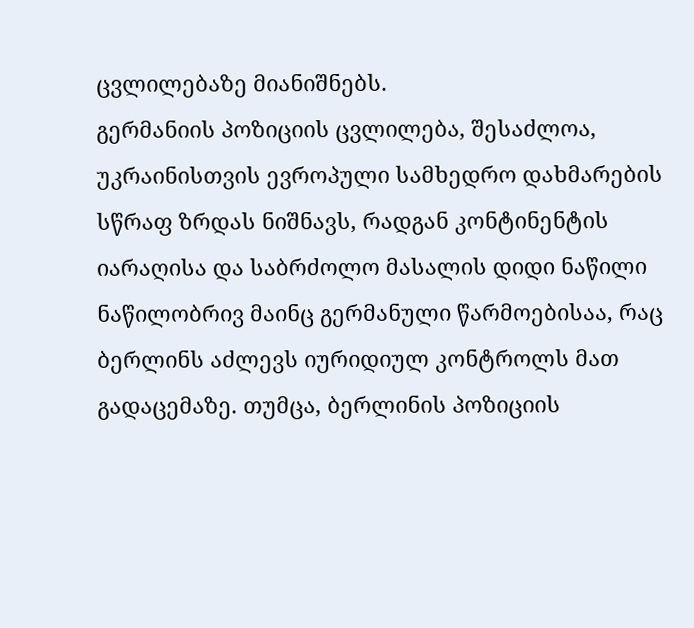ცვლილებაზე მიანიშნებს.
გერმანიის პოზიციის ცვლილება, შესაძლოა, უკრაინისთვის ევროპული სამხედრო დახმარების სწრაფ ზრდას ნიშნავს, რადგან კონტინენტის იარაღისა და საბრძოლო მასალის დიდი ნაწილი ნაწილობრივ მაინც გერმანული წარმოებისაა, რაც ბერლინს აძლევს იურიდიულ კონტროლს მათ გადაცემაზე. თუმცა, ბერლინის პოზიციის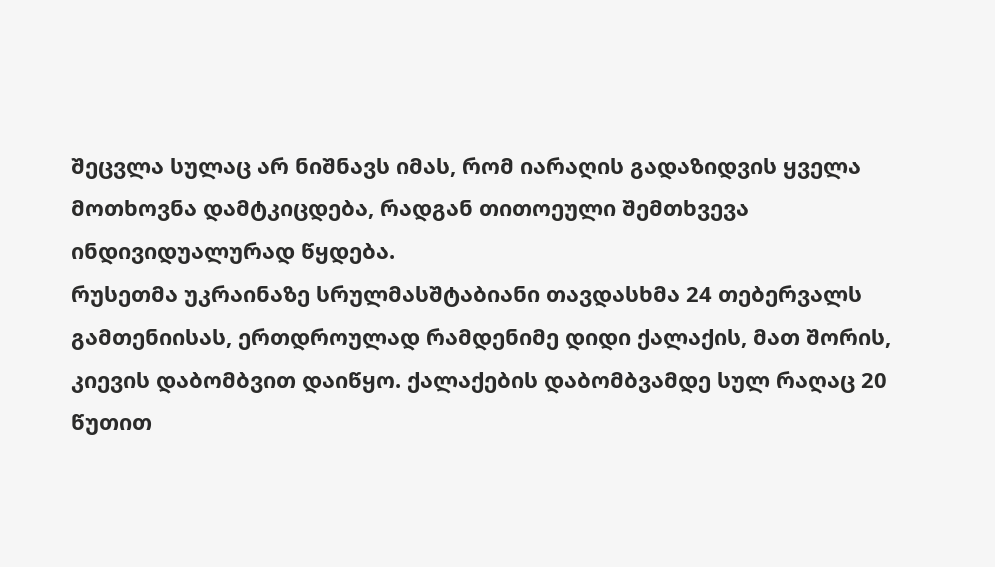შეცვლა სულაც არ ნიშნავს იმას, რომ იარაღის გადაზიდვის ყველა მოთხოვნა დამტკიცდება, რადგან თითოეული შემთხვევა ინდივიდუალურად წყდება.
რუსეთმა უკრაინაზე სრულმასშტაბიანი თავდასხმა 24 თებერვალს გამთენიისას, ერთდროულად რამდენიმე დიდი ქალაქის, მათ შორის, კიევის დაბომბვით დაიწყო. ქალაქების დაბომბვამდე სულ რაღაც 20 წუთით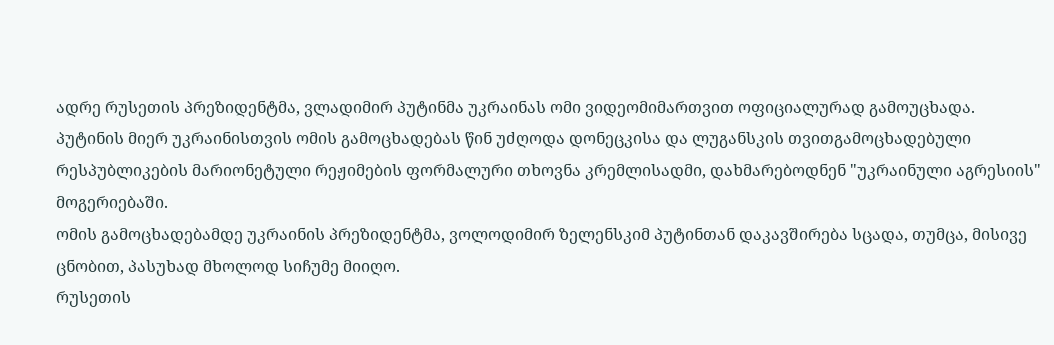ადრე რუსეთის პრეზიდენტმა, ვლადიმირ პუტინმა უკრაინას ომი ვიდეომიმართვით ოფიციალურად გამოუცხადა.
პუტინის მიერ უკრაინისთვის ომის გამოცხადებას წინ უძღოდა დონეცკისა და ლუგანსკის თვითგამოცხადებული რესპუბლიკების მარიონეტული რეჟიმების ფორმალური თხოვნა კრემლისადმი, დახმარებოდნენ "უკრაინული აგრესიის" მოგერიებაში.
ომის გამოცხადებამდე უკრაინის პრეზიდენტმა, ვოლოდიმირ ზელენსკიმ პუტინთან დაკავშირება სცადა, თუმცა, მისივე ცნობით, პასუხად მხოლოდ სიჩუმე მიიღო.
რუსეთის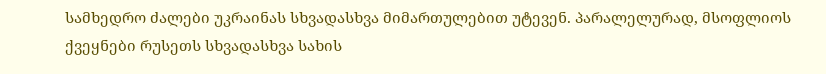სამხედრო ძალები უკრაინას სხვადასხვა მიმართულებით უტევენ. პარალელურად, მსოფლიოს ქვეყნები რუსეთს სხვადასხვა სახის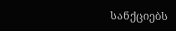სანქციებს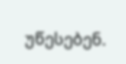უწესებენ.